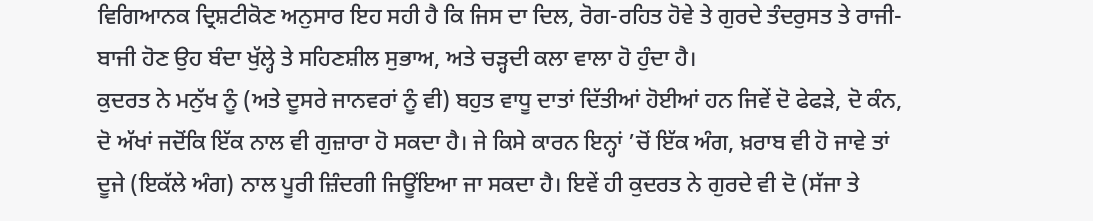ਵਿਗਿਆਨਕ ਦ੍ਰਿਸ਼ਟੀਕੋਣ ਅਨੁਸਾਰ ਇਹ ਸਹੀ ਹੈ ਕਿ ਜਿਸ ਦਾ ਦਿਲ, ਰੋਗ-ਰਹਿਤ ਹੋਵੇ ਤੇ ਗੁਰਦੇ ਤੰਦਰੁਸਤ ਤੇ ਰਾਜੀ-ਬਾਜੀ ਹੋਣ ਉਹ ਬੰਦਾ ਖੁੱਲ੍ਹੇ ਤੇ ਸਹਿਣਸ਼ੀਲ ਸੁਭਾਅ, ਅਤੇ ਚੜ੍ਹਦੀ ਕਲਾ ਵਾਲਾ ਹੋ ਹੁੰਦਾ ਹੈ।
ਕੁਦਰਤ ਨੇ ਮਨੁੱਖ ਨੂੰ (ਅਤੇ ਦੂਸਰੇ ਜਾਨਵਰਾਂ ਨੂੰ ਵੀ) ਬਹੁਤ ਵਾਧੂ ਦਾਤਾਂ ਦਿੱਤੀਆਂ ਹੋਈਆਂ ਹਨ ਜਿਵੇਂ ਦੋ ਫੇਫੜੇ, ਦੋ ਕੰਨ, ਦੋ ਅੱਖਾਂ ਜਦੋਂਕਿ ਇੱਕ ਨਾਲ ਵੀ ਗੁਜ਼ਾਰਾ ਹੋ ਸਕਦਾ ਹੈ। ਜੇ ਕਿਸੇ ਕਾਰਨ ਇਨ੍ਹਾਂ ’ਚੋਂ ਇੱਕ ਅੰਗ, ਖ਼ਰਾਬ ਵੀ ਹੋ ਜਾਵੇ ਤਾਂ ਦੂਜੇ (ਇਕੱਲੇ ਅੰਗ) ਨਾਲ ਪੂਰੀ ਜ਼ਿੰਦਗੀ ਜਿਊਂਇਆ ਜਾ ਸਕਦਾ ਹੈ। ਇਵੇਂ ਹੀ ਕੁਦਰਤ ਨੇ ਗੁਰਦੇ ਵੀ ਦੋ (ਸੱਜਾ ਤੇ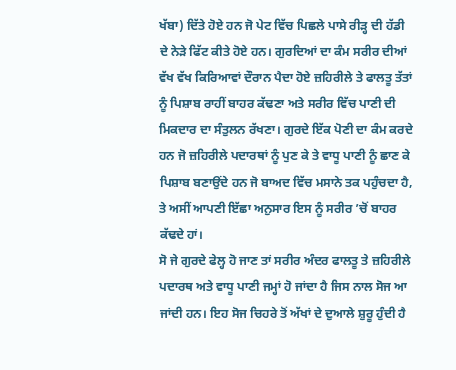ਖੱਬਾ) ਦਿੱਤੇ ਹੋਏ ਹਨ ਜੋ ਪੇਟ ਵਿੱਚ ਪਿਛਲੇ ਪਾਸੇ ਰੀੜ੍ਹ ਦੀ ਹੱਡੀ ਦੇ ਨੇੜੇ ਫਿੱਟ ਕੀਤੇ ਹੋਏ ਹਨ। ਗੁਰਦਿਆਂ ਦਾ ਕੰਮ ਸਰੀਰ ਦੀਆਂ ਵੱਖ ਵੱਖ ਕਿਰਿਆਵਾਂ ਦੌਰਾਨ ਪੈਦਾ ਹੋਏ ਜ਼ਹਿਰੀਲੇ ਤੇ ਫਾਲਤੂ ਤੱਤਾਂ ਨੂੰ ਪਿਸ਼ਾਬ ਰਾਹੀਂ ਬਾਹਰ ਕੱਢਣਾ ਅਤੇ ਸਰੀਰ ਵਿੱਚ ਪਾਣੀ ਦੀ ਮਿਕਦਾਰ ਦਾ ਸੰਤੁਲਨ ਰੱਖਣਾ। ਗੁਰਦੇ ਇੱਕ ਪੋਣੀ ਦਾ ਕੰਮ ਕਰਦੇ ਹਨ ਜੋ ਜ਼ਹਿਰੀਲੇ ਪਦਾਰਥਾਂ ਨੂੰ ਪੁਣ ਕੇ ਤੇ ਵਾਧੂ ਪਾਣੀ ਨੂੰ ਛਾਣ ਕੇ ਪਿਸ਼ਾਬ ਬਣਾਉਂਦੇ ਹਨ ਜੋ ਬਾਅਦ ਵਿੱਚ ਮਸਾਨੇ ਤਕ ਪਹੁੰਚਦਾ ਹੈ, ਤੇ ਅਸੀਂ ਆਪਣੀ ਇੱਛਾ ਅਨੁਸਾਰ ਇਸ ਨੂੰ ਸਰੀਰ ’ਚੋਂ ਬਾਹਰ ਕੱਢਦੇ ਹਾਂ।
ਸੋ ਜੇ ਗੁਰਦੇ ਫੇਲ੍ਹ ਹੋ ਜਾਣ ਤਾਂ ਸਰੀਰ ਅੰਦਰ ਫਾਲਤੂ ਤੇ ਜ਼ਹਿਰੀਲੇ ਪਦਾਰਥ ਅਤੇ ਵਾਧੂ ਪਾਣੀ ਜਮ੍ਹਾਂ ਹੋ ਜਾਂਦਾ ਹੈ ਜਿਸ ਨਾਲ ਸੋਜ ਆ ਜਾਂਦੀ ਹਨ। ਇਹ ਸੋਜ ਚਿਹਰੇ ਤੋਂ ਅੱਖਾਂ ਦੇ ਦੁਆਲੇ ਸ਼ੁਰੂ ਹੁੰਦੀ ਹੈ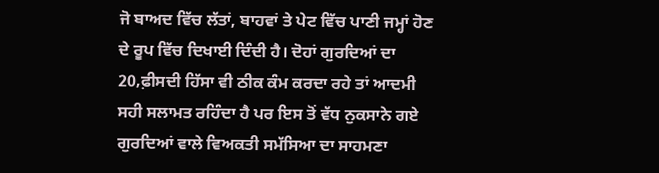ਜੋ ਬਾਅਦ ਵਿੱਚ ਲੱਤਾਂ, ਬਾਹਵਾਂ ਤੇ ਪੇਟ ਵਿੱਚ ਪਾਣੀ ਜਮ੍ਹਾਂ ਹੋਣ ਦੇ ਰੂਪ ਵਿੱਚ ਦਿਖਾਈ ਦਿੰਦੀ ਹੈ। ਦੋਹਾਂ ਗੁਰਦਿਆਂ ਦਾ 20‚ਫ਼ੀਸਦੀ ਹਿੱਸਾ ਵੀ ਠੀਕ ਕੰਮ ਕਰਦਾ ਰਹੇ ਤਾਂ ਆਦਮੀ ਸਹੀ ਸਲਾਮਤ ਰਹਿੰਦਾ ਹੈ ਪਰ ਇਸ ਤੋਂ ਵੱਧ ਨੁਕਸਾਨੇ ਗਏ ਗੁਰਦਿਆਂ ਵਾਲੇ ਵਿਅਕਤੀ ਸਮੱਸਿਆ ਦਾ ਸਾਹਮਣਾ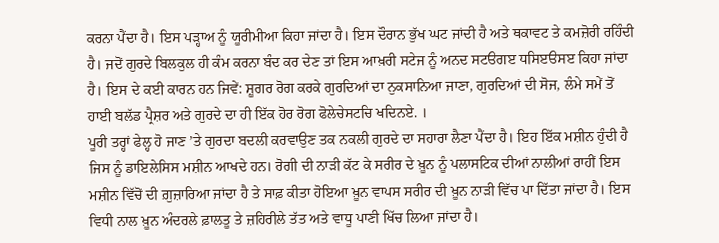ਕਰਨਾ ਪੈਂਦਾ ਹੈ। ਇਸ ਪੜ੍ਹਾਅ ਨੂੰ ਯੂਰੀਮੀਆ ਕਿਹਾ ਜਾਂਦਾ ਹੈ। ਇਸ ਦੌਰਾਨ ਭੁੱਖ ਘਟ ਜਾਂਦੀ ਹੈ ਅਤੇ ਥਕਾਵਟ ਤੇ ਕਮਜ਼ੋਰੀ ਰਹਿੰਦੀ ਹੈ। ਜਦੋਂ ਗੁਰਦੇ ਬਿਲਕੁਲ ਹੀ ਕੰਮ ਕਰਨਾ ਬੰਦ ਕਰ ਦੇਣ ਤਾਂ ਇਸ ਆਖ਼ਰੀ ਸਟੇਜ ਨੂੰ ਅਨਦ ਸਟੳਗੲ ਧਸਿੲੳਸੲ ਕਿਹਾ ਜਾਂਦਾ ਹੈ। ਇਸ ਦੇ ਕਈ ਕਾਰਨ ਹਨ ਜਿਵੇਂ: ਸ਼ੂਗਰ ਰੋਗ ਕਰਕੇ ਗੁਰਦਿਆਂ ਦਾ ਨੁਕਸਾਨਿਆ ਜਾਣਾ, ਗੁਰਦਿਆਂ ਦੀ ਸੋਜ, ਲੰਮੇ ਸਮੇਂ ਤੋਂ ਹਾਈ ਬਲੱਡ ਪ੍ਰੈਸ਼ਰ ਅਤੇ ਗੁਰਦੇ ਦਾ ਹੀ ਇੱਕ ਹੋਰ ਰੋਗ ਫੋਲੇਚੇਸਟਚਿ ਖਦਿਨਏ. ।
ਪੂਰੀ ਤਰ੍ਹਾਂ ਫੇਲ੍ਹ ਹੋ ਜਾਣ ’ਤੇ ਗੁਰਦਾ ਬਦਲੀ ਕਰਵਾਉਣ ਤਕ ਨਕਲੀ ਗੁਰਦੇ ਦਾ ਸਹਾਰਾ ਲੈਣਾ ਪੈਂਦਾ ਹੈ। ਇਹ ਇੱਕ ਮਸ਼ੀਨ ਹੁੰਦੀ ਹੈ ਜਿਸ ਨੂੰ ਡਾਇਲੇਸਿਸ ਮਸ਼ੀਨ ਆਖਦੇ ਹਨ। ਰੋਗੀ ਦੀ ਨਾੜੀ ਕੱਟ ਕੇ ਸਰੀਰ ਦੇ ਖ਼ੂਨ ਨੂੰ ਪਲਾਸਟਿਕ ਦੀਆਂ ਨਾਲੀਆਂ ਰਾਹੀਂ ਇਸ ਮਸ਼ੀਨ ਵਿੱਚੋਂ ਦੀ ਗ਼ੁਜ਼ਾਰਿਆ ਜਾਂਦਾ ਹੈ ਤੇ ਸਾਫ਼ ਕੀਤਾ ਹੋਇਆ ਖ਼ੂਨ ਵਾਪਸ ਸਰੀਰ ਦੀ ਖ਼ੂਨ ਨਾੜੀ ਵਿੱਚ ਪਾ ਦਿੱਤਾ ਜਾਂਦਾ ਹੈ। ਇਸ ਵਿਧੀ ਨਾਲ ਖ਼ੂਨ ਅੰਦਰਲੇ ਫ਼ਾਲਤੂ ਤੇ ਜ਼ਹਿਰੀਲੇ ਤੱਤ ਅਤੇ ਵਾਧੂ ਪਾਣੀ ਖਿੱਚ ਲਿਆ ਜਾਂਦਾ ਹੈ।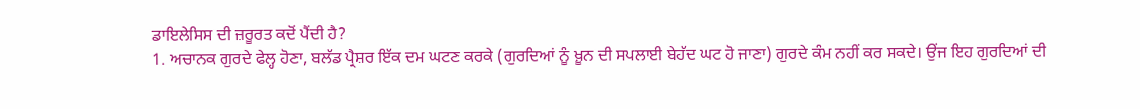ਡਾਇਲੇਸਿਸ ਦੀ ਜ਼ਰੂਰਤ ਕਦੋਂ ਪੈਂਦੀ ਹੈ?
1. ਅਚਾਨਕ ਗੁਰਦੇ ਫੇਲ੍ਹ ਹੋਣਾ, ਬਲੱਡ ਪ੍ਰੈਸ਼ਰ ਇੱਕ ਦਮ ਘਟਣ ਕਰਕੇ (ਗੁਰਦਿਆਂ ਨੂੰ ਖ਼ੂਨ ਦੀ ਸਪਲਾਈ ਬੇਹੱਦ ਘਟ ਹੋ ਜਾਣਾ) ਗੁਰਦੇ ਕੰਮ ਨਹੀਂ ਕਰ ਸਕਦੇ। ਉਂਜ ਇਹ ਗੁਰਦਿਆਂ ਦੀ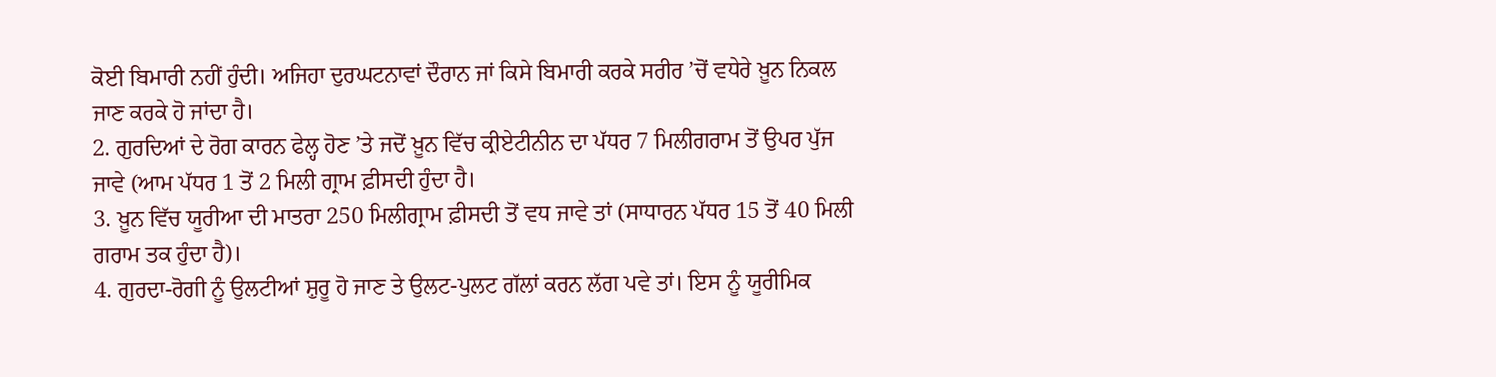ਕੋਈ ਬਿਮਾਰੀ ਨਹੀਂ ਹੁੰਦੀ। ਅਜਿਹਾ ਦੁਰਘਟਨਾਵਾਂ ਦੌਰਾਨ ਜਾਂ ਕਿਸੇ ਬਿਮਾਰੀ ਕਰਕੇ ਸਰੀਰ ’ਚੋਂ ਵਧੇਰੇ ਖ਼ੂਨ ਨਿਕਲ ਜਾਣ ਕਰਕੇ ਹੋ ਜਾਂਦਾ ਹੈ।
2. ਗੁਰਦਿਆਂ ਦੇ ਰੋਗ ਕਾਰਨ ਫੇਲ੍ਹ ਹੋਣ ’ਤੇ ਜਦੋਂ ਖ਼ੂਨ ਵਿੱਚ ਕ੍ਰੀਏਟੀਨੀਨ ਦਾ ਪੱਧਰ 7 ਮਿਲੀਗਰਾਮ ਤੋਂ ਉਪਰ ਪੁੱਜ ਜਾਵੇ (ਆਮ ਪੱਧਰ 1 ਤੋਂ 2 ਮਿਲੀ ਗ੍ਰਾਮ ਫ਼ੀਸਦੀ ਹੁੰਦਾ ਹੈ।
3. ਖ਼ੂਨ ਵਿੱਚ ਯੂਰੀਆ ਦੀ ਮਾਤਰਾ 250 ਮਿਲੀਗ੍ਰਾਮ ਫ਼ੀਸਦੀ ਤੋਂ ਵਧ ਜਾਵੇ ਤਾਂ (ਸਾਧਾਰਨ ਪੱਧਰ 15 ਤੋਂ 40 ਮਿਲੀ ਗਰਾਮ ਤਕ ਹੁੰਦਾ ਹੈ)।
4. ਗੁਰਦਾ-ਰੋਗੀ ਨੂੰ ਉਲਟੀਆਂ ਸ਼ੁਰੂ ਹੋ ਜਾਣ ਤੇ ਉਲਟ-ਪੁਲਟ ਗੱਲਾਂ ਕਰਨ ਲੱਗ ਪਵੇ ਤਾਂ। ਇਸ ਨੂੰ ਯੂਰੀਮਿਕ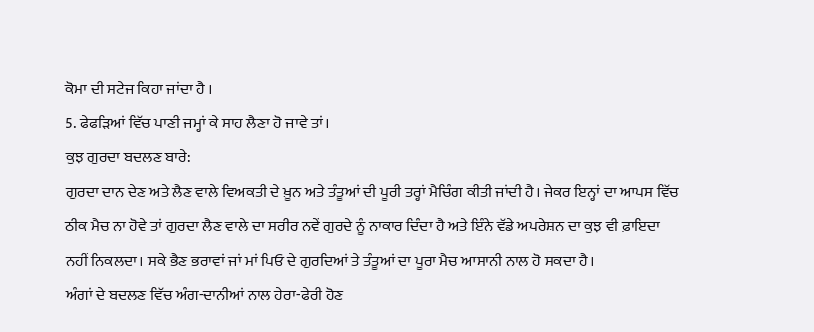ਕੋਮਾ ਦੀ ਸਟੇਜ ਕਿਹਾ ਜਾਂਦਾ ਹੈ ।
5. ਫੇਫੜਿਆਂ ਵਿੱਚ ਪਾਣੀ ਜਮ੍ਹਾਂ ਕੇ ਸਾਹ ਲੈਣਾ ਹੋ ਜਾਵੇ ਤਾਂ।
ਕੁਝ ਗੁਰਦਾ ਬਦਲਣ ਬਾਰੇ:
ਗੁਰਦਾ ਦਾਨ ਦੇਣ ਅਤੇ ਲੈਣ ਵਾਲੇ ਵਿਅਕਤੀ ਦੇ ਖ਼ੂਨ ਅਤੇ ਤੰਤੂਆਂ ਦੀ ਪੂਰੀ ਤਰ੍ਹਾਂ ਮੈਚਿੰਗ ਕੀਤੀ ਜਾਂਦੀ ਹੈ। ਜੇਕਰ ਇਨ੍ਹਾਂ ਦਾ ਆਪਸ ਵਿੱਚ ਠੀਕ ਮੈਚ ਨਾ ਹੋਵੇ ਤਾਂ ਗੁਰਦਾ ਲੈਣ ਵਾਲੇ ਦਾ ਸਰੀਰ ਨਵੇਂ ਗੁਰਦੇ ਨੂੰ ਨਾਕਾਰ ਦਿੰਦਾ ਹੈ ਅਤੇ ਇੰਨੇ ਵੱਡੇ ਅਪਰੇਸ਼ਨ ਦਾ ਕੁਝ ਵੀ ਫ਼ਾਇਦਾ ਨਹੀਂ ਨਿਕਲਦਾ। ਸਕੇ ਭੈਣ ਭਰਾਵਾਂ ਜਾਂ ਮਾਂ ਪਿਓ ਦੇ ਗੁਰਦਿਆਂ ਤੇ ਤੰਤੂਆਂ ਦਾ ਪੂਰਾ ਮੈਚ ਆਸਾਨੀ ਨਾਲ ਹੋ ਸਕਦਾ ਹੈ।
ਅੰਗਾਂ ਦੇ ਬਦਲਣ ਵਿੱਚ ਅੰਗ-ਦਾਨੀਆਂ ਨਾਲ ਹੇਰਾ-ਫੇਰੀ ਹੋਣ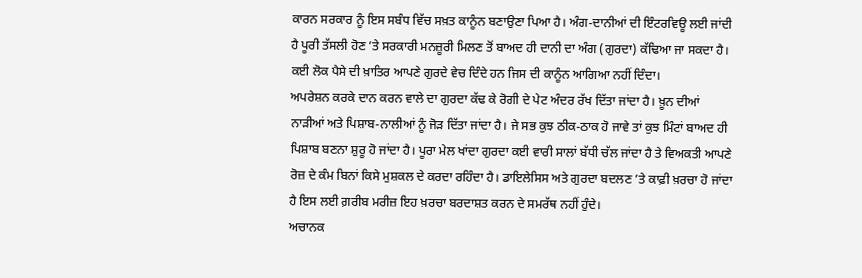ਕਾਰਨ ਸਰਕਾਰ ਨੂੰ ਇਸ ਸਬੰਧ ਵਿੱਚ ਸਖ਼ਤ ਕਾਨੂੰਨ ਬਣਾਉਣਾ ਪਿਆ ਹੈ। ਅੰਗ-ਦਾਨੀਆਂ ਦੀ ਇੰਟਰਵਿਊ ਲਈ ਜਾਂਦੀ ਹੈ ਪੂਰੀ ਤੱਸਲੀ ਹੋਣ ’ਤੇ ਸਰਕਾਰੀ ਮਨਜ਼ੂਰੀ ਮਿਲਣ ਤੋਂ ਬਾਅਦ ਹੀ ਦਾਨੀ ਦਾ ਅੰਗ (ਗੁਰਦਾ) ਕੱਢਿਆ ਜਾ ਸਕਦਾ ਹੈ। ਕਈ ਲੋਕ ਪੈਸੇ ਦੀ ਖ਼ਾਤਿਰ ਆਪਣੇ ਗੁਰਦੇ ਵੇਚ ਦਿੰਦੇ ਹਨ ਜਿਸ ਦੀ ਕਾਨੂੰਨ ਆਗਿਆ ਨਹੀਂ ਦਿੰਦਾ।
ਅਪਰੇਸ਼ਨ ਕਰਕੇ ਦਾਨ ਕਰਨ ਵਾਲੇ ਦਾ ਗੁਰਦਾ ਕੱਢ ਕੇ ਰੋਗੀ ਦੇ ਪੇਟ ਅੰਦਰ ਰੱਖ ਦਿੱਤਾ ਜਾਂਦਾ ਹੈ। ਖ਼ੂਨ ਦੀਆਂ ਨਾੜੀਆਂ ਅਤੇ ਪਿਸ਼ਾਬ-ਨਾਲੀਆਂ ਨੂੰ ਜੋੜ ਦਿੱਤਾ ਜਾਂਦਾ ਹੈ। ਜੇ ਸਭ ਕੁਝ ਠੀਕ-ਠਾਕ ਹੋ ਜਾਵੇ ਤਾਂ ਕੁਝ ਮਿੰਟਾਂ ਬਾਅਦ ਹੀ ਪਿਸ਼ਾਬ ਬਣਨਾ ਸ਼ੁਰੂ ਹੋ ਜਾਂਦਾ ਹੈ। ਪੂਰਾ ਮੇਲ ਖਾਂਦਾ ਗੁਰਦਾ ਕਈ ਵਾਰੀ ਸਾਲਾਂ ਬੱਧੀ ਚੱਲ ਜਾਂਦਾ ਹੈ ਤੇ ਵਿਅਕਤੀ ਆਪਣੇ ਰੋਜ਼ ਦੇ ਕੰਮ ਬਿਨਾਂ ਕਿਸੇ ਮੁਸ਼ਕਲ ਦੇ ਕਰਦਾ ਰਹਿੰਦਾ ਹੈ। ਡਾਇਲੇਸਿਸ ਅਤੇ ਗੁਰਦਾ ਬਦਲਣ ’ਤੇ ਕਾਫ਼ੀ ਖ਼ਰਚਾ ਹੋ ਜਾਂਦਾ ਹੈ ਇਸ ਲਈ ਗ਼ਰੀਬ ਮਰੀਜ਼ ਇਹ ਖ਼ਰਚਾ ਬਰਦਾਸ਼ਤ ਕਰਨ ਦੇ ਸਮਰੱਥ ਨਹੀਂ ਹੁੰਦੇ।
ਅਚਾਨਕ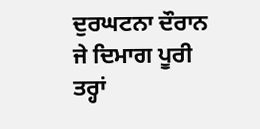ਦੁਰਘਟਨਾ ਦੌਰਾਨ ਜੇ ਦਿਮਾਗ ਪੂਰੀ ਤਰ੍ਹਾਂ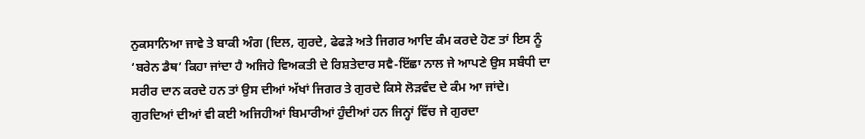ਨੁਕਸਾਨਿਆ ਜਾਵੇ ਤੇ ਬਾਕੀ ਅੰਗ (ਦਿਲ, ਗੁਰਦੇ, ਫੇਫੜੇ ਅਤੇ ਜਿਗਰ ਆਦਿ ਕੰਮ ਕਰਦੇ ਹੋਣ ਤਾਂ ਇਸ ਨੂੰ ‘ਬਰੇਨ ਡੈਥ’ ਕਿਹਾ ਜਾਂਦਾ ਹੈ ਅਜਿਹੇ ਵਿਅਕਤੀ ਦੇ ਰਿਸ਼ਤੇਦਾਰ ਸਵੈ-ਇੱਛਾ ਨਾਲ ਜੇ ਆਪਣੇ ਉਸ ਸਬੰਧੀ ਦਾ ਸਰੀਰ ਦਾਨ ਕਰਦੇ ਹਨ ਤਾਂ ਉਸ ਦੀਆਂ ਅੱਖਾਂ ਜਿਗਰ ਤੇ ਗੁਰਦੇ ਕਿਸੇ ਲੋੜਵੰਦ ਦੇ ਕੰਮ ਆ ਜਾਂਦੇ।
ਗੁਰਦਿਆਂ ਦੀਆਂ ਵੀ ਕਈ ਅਜਿਹੀਆਂ ਬਿਮਾਰੀਆਂ ਹੁੰਦੀਆਂ ਹਨ ਜਿਨ੍ਹਾਂ ਵਿੱਚ ਜੇ ਗੁਰਦਾ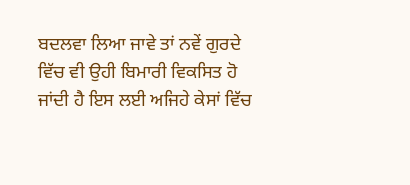ਬਦਲਵਾ ਲਿਆ ਜਾਵੇ ਤਾਂ ਨਵੇਂ ਗੁਰਦੇ ਵਿੱਚ ਵੀ ਉਹੀ ਬਿਮਾਰੀ ਵਿਕਸਿਤ ਹੋ ਜਾਂਦੀ ਹੈ ਇਸ ਲਈ ਅਜਿਹੇ ਕੇਸਾਂ ਵਿੱਚ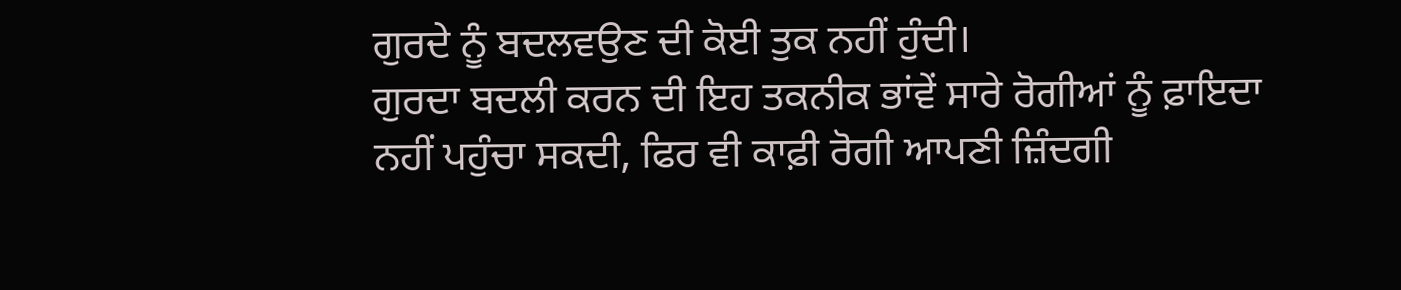ਗੁਰਦੇ ਨੂੰ ਬਦਲਵਉਣ ਦੀ ਕੋਈ ਤੁਕ ਨਹੀਂ ਹੁੰਦੀ।
ਗੁਰਦਾ ਬਦਲੀ ਕਰਨ ਦੀ ਇਹ ਤਕਨੀਕ ਭਾਂਵੇਂ ਸਾਰੇ ਰੋਗੀਆਂ ਨੂੰ ਫ਼ਾਇਦਾ ਨਹੀਂ ਪਹੁੰਚਾ ਸਕਦੀ, ਫਿਰ ਵੀ ਕਾਫ਼ੀ ਰੋਗੀ ਆਪਣੀ ਜ਼ਿੰਦਗੀ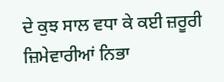ਦੇ ਕੁਝ ਸਾਲ ਵਧਾ ਕੇ ਕਈ ਜ਼ਰੂਰੀ ਜ਼ਿਮੇਵਾਰੀਆਂ ਨਿਭਾ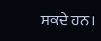ਸਕਦੇ ਹਨ।